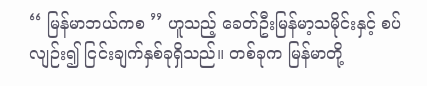‘‘ မြန်မာဘယ်ကစ ’’ ဟူသည့် ခေတ်ဦးမြန်မာ့သမိုင်းနှင့် စပ်လျဉ်း၍ ငြင်းချက်နှစ်ခုရှိသည်။ တစ်ခုက မြန်မာတို့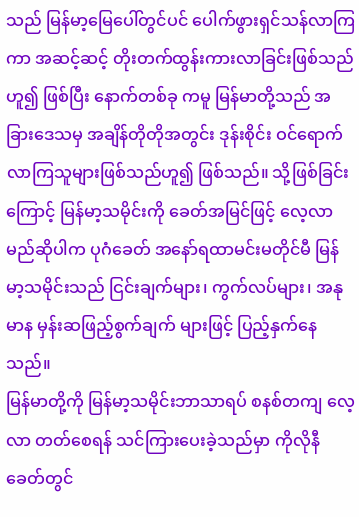သည် မြန်မာ့မြေပေါ်တွင်ပင် ပေါက်ဖွားရှင်သန်လာကြကာ အဆင့်ဆင့် တိုးတက်ထွန်းကားလာခြင်းဖြစ်သည်ဟူ၍ ဖြစ်ပြီး နောက်တစ်ခု ကမူ မြန်မာတို့သည် အခြားဒေသမှ အချိန်တိုတိုအတွင်း ဒုန်းစိုင်း ဝင်ရောက်လာကြသူများဖြစ်သည်ဟူ၍ ဖြစ်သည်။ သို့ဖြစ်ခြင်း ကြောင့် မြန်မာ့သမိုင်းကို ခေတ်အမြင်ဖြင့် လေ့လာမည်ဆိုပါက ပုဂံခေတ် အနော်ရထာမင်းမတိုင်မီ မြန်မာ့သမိုင်းသည် ငြင်းချက်များ၊ ကွက်လပ်များ၊ အနုမာန မှန်းဆဖြည့်စွက်ချက် များဖြင့် ပြည့်နှက်နေသည်။
မြန်မာတို့ကို မြန်မာ့သမိုင်းဘာသာရပ် စနစ်တကျ လေ့လာ တတ်စေရန် သင်ကြားပေးခဲ့သည်မှာ ကိုလိုနီခေတ်တွင်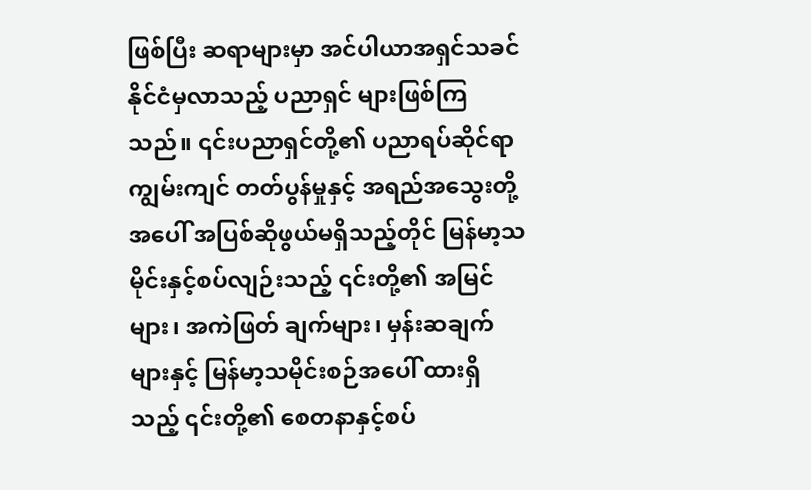ဖြစ်ပြီး ဆရာများမှာ အင်ပါယာအရှင်သခင်နိုင်ငံမှလာသည့် ပညာရှင် များဖြစ်ကြသည်။ ၎င်းပညာရှင်တို့၏ ပညာရပ်ဆိုင်ရာ ကျွမ်းကျင် တတ်ပွန်မှုနှင့် အရည်အသွေးတို့အပေါ် အပြစ်ဆိုဖွယ်မရှိသည့်တိုင် မြန်မာ့သမိုင်းနှင့်စပ်လျဉ်းသည့် ၎င်းတို့၏ အမြင်များ၊ အကဲဖြတ် ချက်များ၊ မှန်းဆချက်များနှင့် မြန်မာ့သမိုင်းစဉ်အပေါ် ထားရှိ သည့် ၎င်းတို့၏ စေတနာနှင့်စပ်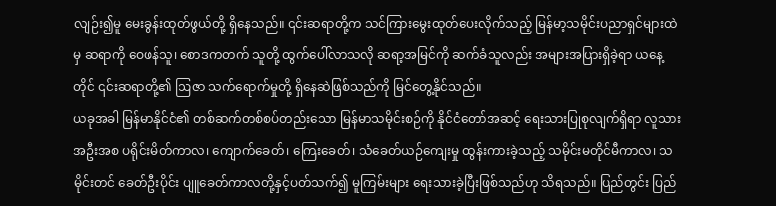လျဉ်း၍မူ မေးခွန်းထုတ်ဖွယ်တို့ ရှိနေသည်။ ၎င်းဆရာတို့က သင်ကြားမွေးထုတ်ပေးလိုက်သည့် မြန်မာ့သမိုင်းပညာရှင်များထဲမှ ဆရာကို ဝေဖန်သူ၊ စောဒကတက် သူတို့ ထွက်ပေါ်လာသလို ဆရာ့အမြင်ကို ဆက်ခံသူလည်း အများအပြားရှိခဲ့ရာ ယနေ့တိုင် ၎င်းဆရာတို့၏ ဩဇာ သက်ရောက်မှုတို့ ရှိနေဆဲဖြစ်သည်ကို မြင်တွေ့နိုင်သည်။
ယခုအခါ မြန်မာနိုင်ငံ၏ တစ်ဆက်တစ်စပ်တည်းသော မြန်မာသမိုင်းစဉ်ကို နိုင်ငံတော်အဆင့် ရေးသားပြုစုလျက်ရှိရာ လူသားအဦးအစ ပရိုင်းမိတ်ကာလ၊ ကျောက်ခေတ်၊ ကြေးခေတ်၊ သံခေတ်ယဉ်ကျေးမှု ထွန်းကားခဲ့သည့် သမိုင်းမတိုင်မီကာလ၊ သမိုင်းတင် ခေတ်ဦးပိုင်း ပျူခေတ်ကာလတို့နှင့်ပတ်သက်၍ မူကြမ်းများ ရေးသားခဲ့ပြီးဖြစ်သည်ဟု သိရသည်။ ပြည်တွင်း ပြည်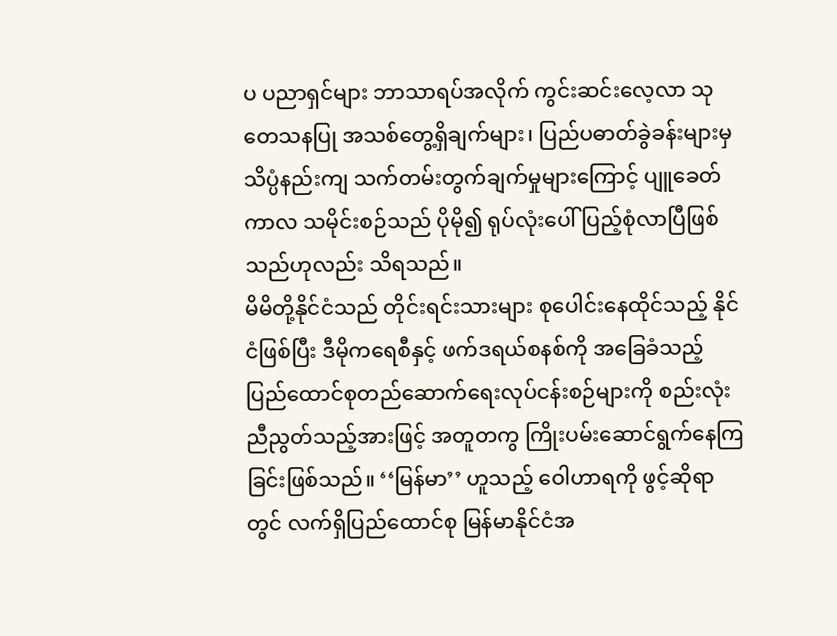ပ ပညာရှင်များ ဘာသာရပ်အလိုက် ကွင်းဆင်းလေ့လာ သုတေသနပြု အသစ်တွေ့ရှိချက်များ၊ ပြည်ပဓာတ်ခွဲခန်းများမှ သိပ္ပံနည်းကျ သက်တမ်းတွက်ချက်မှုများကြောင့် ပျူခေတ်ကာလ သမိုင်းစဉ်သည် ပိုမို၍ ရုပ်လုံးပေါ် ပြည့်စုံလာပြီဖြစ်သည်ဟုလည်း သိရသည်။
မိမိတို့နိုင်ငံသည် တိုင်းရင်းသားများ စုပေါင်းနေထိုင်သည့် နိုင်ငံဖြစ်ပြီး ဒီမိုကရေစီနှင့် ဖက်ဒရယ်စနစ်ကို အခြေခံသည့် ပြည်ထောင်စုတည်ဆောက်ရေးလုပ်ငန်းစဉ်များကို စည်းလုံး ညီညွတ်သည့်အားဖြင့် အတူတကွ ကြိုးပမ်းဆောင်ရွက်နေကြ ခြင်းဖြစ်သည်။ ‘‘မြန်မာ’’ ဟူသည့် ဝေါဟာရကို ဖွင့်ဆိုရာတွင် လက်ရှိပြည်ထောင်စု မြန်မာနိုင်ငံအ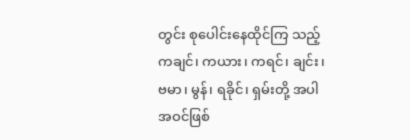တွင်း စုပေါင်းနေထိုင်ကြ သည့် ကချင်၊ ကယား၊ ကရင်၊ ချင်း၊ ဗမာ၊ မွန်၊ ရခိုင်၊ ရှမ်းတို့ အပါအဝင်ဖြစ်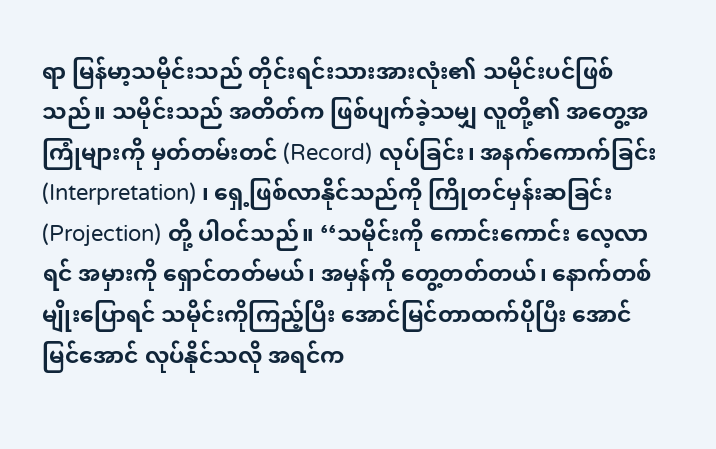ရာ မြန်မာ့သမိုင်းသည် တိုင်းရင်းသားအားလုံး၏ သမိုင်းပင်ဖြစ်သည်။ သမိုင်းသည် အတိတ်က ဖြစ်ပျက်ခဲ့သမျှ လူတို့၏ အတွေ့အကြုံများကို မှတ်တမ်းတင် (Record) လုပ်ခြင်း၊ အနက်ကောက်ခြင်း (Interpretation) ၊ ရှေ့ဖြစ်လာနိုင်သည်ကို ကြိုတင်မှန်းဆခြင်း (Projection) တို့ ပါဝင်သည်။ ‘‘သမိုင်းကို ကောင်းကောင်း လေ့လာရင် အမှားကို ရှောင်တတ်မယ်၊ အမှန်ကို တွေ့တတ်တယ်၊ နောက်တစ်မျိုးပြောရင် သမိုင်းကိုကြည့်ပြီး အောင်မြင်တာထက်ပိုပြီး အောင်မြင်အောင် လုပ်နိုင်သလို အရင်က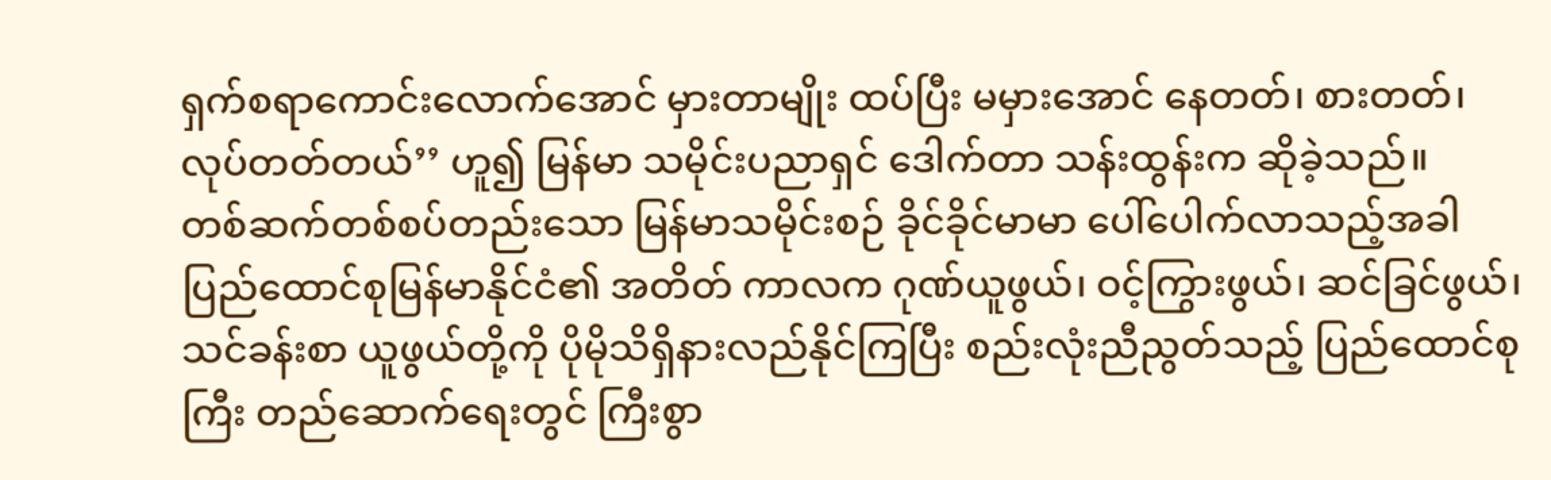ရှက်စရာကောင်းလောက်အောင် မှားတာမျိုး ထပ်ပြီး မမှားအောင် နေတတ်၊ စားတတ်၊ လုပ်တတ်တယ်’’ ဟူ၍ မြန်မာ သမိုင်းပညာရှင် ဒေါက်တာ သန်းထွန်းက ဆိုခဲ့သည်။
တစ်ဆက်တစ်စပ်တည်းသော မြန်မာသမိုင်းစဉ် ခိုင်ခိုင်မာမာ ပေါ်ပေါက်လာသည့်အခါ ပြည်ထောင်စုမြန်မာနိုင်ငံ၏ အတိတ် ကာလက ဂုဏ်ယူဖွယ်၊ ဝင့်ကြွားဖွယ်၊ ဆင်ခြင်ဖွယ်၊ သင်ခန်းစာ ယူဖွယ်တို့ကို ပိုမိုသိရှိနားလည်နိုင်ကြပြီး စည်းလုံးညီညွတ်သည့် ပြည်ထောင်စုကြီး တည်ဆောက်ရေးတွင် ကြီးစွာ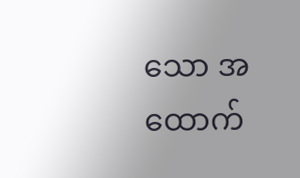သော အထောက်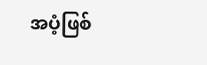အပံ့ဖြစ်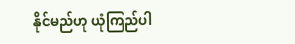နိုင်မည်ဟု ယုံကြည်ပါ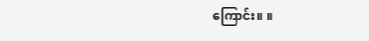ကြောင်း။ ။